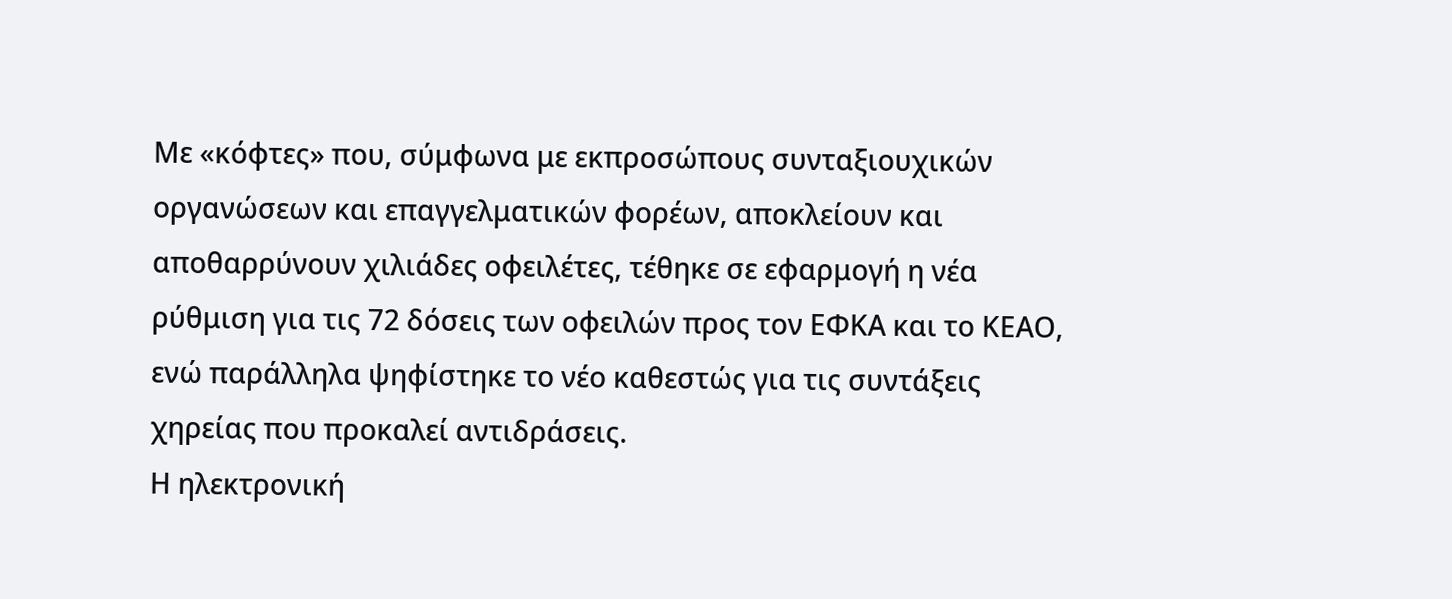Με «κόφτες» που, σύμφωνα με εκπροσώπους συνταξιουχικών οργανώσεων και επαγγελματικών φορέων, αποκλείουν και αποθαρρύνουν χιλιάδες οφειλέτες, τέθηκε σε εφαρμογή η νέα ρύθμιση για τις 72 δόσεις των οφειλών προς τον ΕΦΚΑ και το ΚΕΑΟ, ενώ παράλληλα ψηφίστηκε το νέο καθεστώς για τις συντάξεις χηρείας που προκαλεί αντιδράσεις.
Η ηλεκτρονική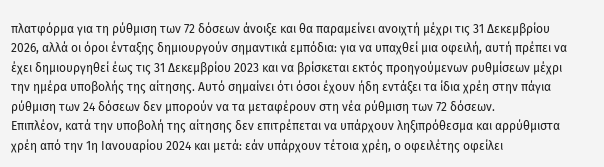πλατφόρμα για τη ρύθμιση των 72 δόσεων άνοιξε και θα παραμείνει ανοιχτή μέχρι τις 31 Δεκεμβρίου 2026, αλλά οι όροι ένταξης δημιουργούν σημαντικά εμπόδια: για να υπαχθεί μια οφειλή, αυτή πρέπει να έχει δημιουργηθεί έως τις 31 Δεκεμβρίου 2023 και να βρίσκεται εκτός προηγούμενων ρυθμίσεων μέχρι την ημέρα υποβολής της αίτησης. Αυτό σημαίνει ότι όσοι έχουν ήδη εντάξει τα ίδια χρέη στην πάγια ρύθμιση των 24 δόσεων δεν μπορούν να τα μεταφέρουν στη νέα ρύθμιση των 72 δόσεων.
Επιπλέον, κατά την υποβολή της αίτησης δεν επιτρέπεται να υπάρχουν ληξιπρόθεσμα και αρρύθμιστα χρέη από την 1η Ιανουαρίου 2024 και μετά: εάν υπάρχουν τέτοια χρέη, ο οφειλέτης οφείλει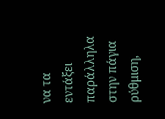να τα εντάξει παράλληλα στην πάγια ρύθμιση,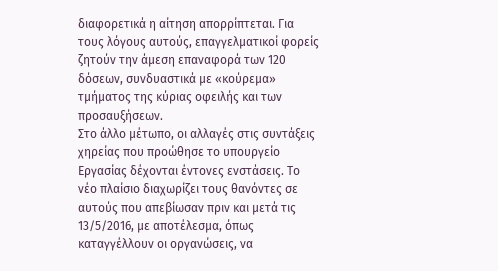διαφορετικά η αίτηση απορρίπτεται. Για τους λόγους αυτούς, επαγγελματικοί φορείς ζητούν την άμεση επαναφορά των 120 δόσεων, συνδυαστικά με «κούρεμα» τμήματος της κύριας οφειλής και των προσαυξήσεων.
Στο άλλο μέτωπο, οι αλλαγές στις συντάξεις χηρείας που προώθησε το υπουργείο Εργασίας δέχονται έντονες ενστάσεις. Το νέο πλαίσιο διαχωρίζει τους θανόντες σε αυτούς που απεβίωσαν πριν και μετά τις 13/5/2016, με αποτέλεσμα, όπως καταγγέλλουν οι οργανώσεις, να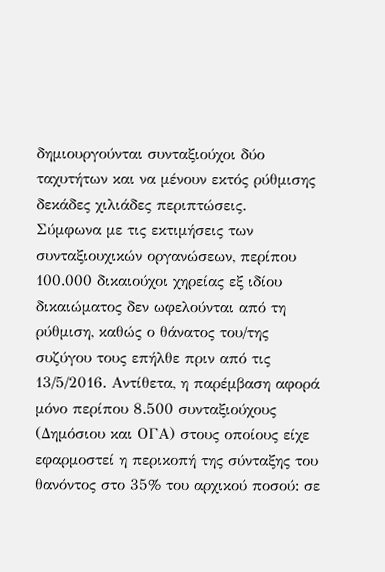δημιουργούνται συνταξιούχοι δύο ταχυτήτων και να μένουν εκτός ρύθμισης δεκάδες χιλιάδες περιπτώσεις.
Σύμφωνα με τις εκτιμήσεις των συνταξιουχικών οργανώσεων, περίπου 100.000 δικαιούχοι χηρείας εξ ιδίου δικαιώματος δεν ωφελούνται από τη ρύθμιση, καθώς ο θάνατος του/της συζύγου τους επήλθε πριν από τις 13/5/2016. Αντίθετα, η παρέμβαση αφορά μόνο περίπου 8.500 συνταξιούχους (Δημόσιου και ΟΓΑ) στους οποίους είχε εφαρμοστεί η περικοπή της σύνταξης του θανόντος στο 35% του αρχικού ποσού: σε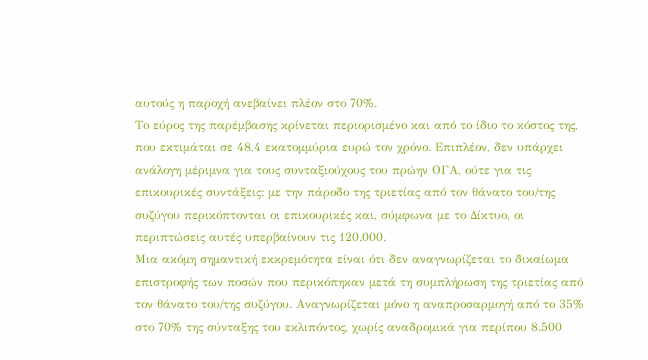αυτούς η παροχή ανεβαίνει πλέον στο 70%.
Το εύρος της παρέμβασης κρίνεται περιορισμένο και από το ίδιο το κόστος της, που εκτιμάται σε 48,4 εκατομμύρια ευρώ τον χρόνο. Επιπλέον, δεν υπάρχει ανάλογη μέριμνα για τους συνταξιούχους του πρώην ΟΓΑ, ούτε για τις επικουρικές συντάξεις: με την πάροδο της τριετίας από τον θάνατο του/της συζύγου περικόπτονται οι επικουρικές και, σύμφωνα με το Δίκτυο, οι περιπτώσεις αυτές υπερβαίνουν τις 120.000.
Μια ακόμη σημαντική εκκρεμότητα είναι ότι δεν αναγνωρίζεται το δικαίωμα επιστροφής των ποσών που περικόπηκαν μετά τη συμπλήρωση της τριετίας από τον θάνατο του/της συζύγου. Αναγνωρίζεται μόνο η αναπροσαρμογή από το 35% στο 70% της σύνταξης του εκλιπόντος, χωρίς αναδρομικά για περίπου 8.500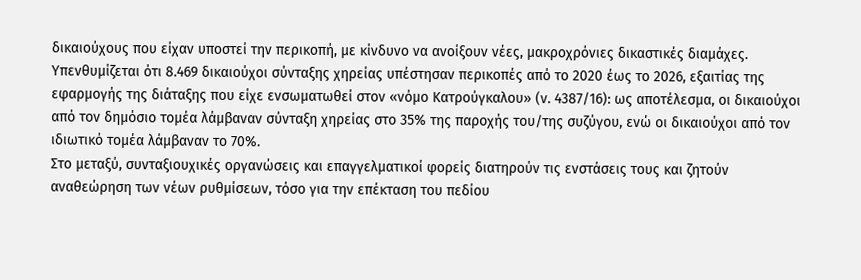δικαιούχους που είχαν υποστεί την περικοπή, με κίνδυνο να ανοίξουν νέες, μακροχρόνιες δικαστικές διαμάχες.
Υπενθυμίζεται ότι 8.469 δικαιούχοι σύνταξης χηρείας υπέστησαν περικοπές από το 2020 έως το 2026, εξαιτίας της εφαρμογής της διάταξης που είχε ενσωματωθεί στον «νόμο Κατρούγκαλου» (ν. 4387/16): ως αποτέλεσμα, οι δικαιούχοι από τον δημόσιο τομέα λάμβαναν σύνταξη χηρείας στο 35% της παροχής του/της συζύγου, ενώ οι δικαιούχοι από τον ιδιωτικό τομέα λάμβαναν το 70%.
Στο μεταξύ, συνταξιουχικές οργανώσεις και επαγγελματικοί φορείς διατηρούν τις ενστάσεις τους και ζητούν αναθεώρηση των νέων ρυθμίσεων, τόσο για την επέκταση του πεδίου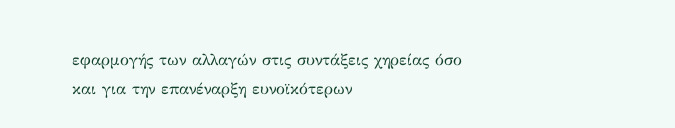εφαρμογής των αλλαγών στις συντάξεις χηρείας όσο και για την επανέναρξη ευνοϊκότερων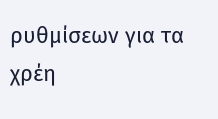ρυθμίσεων για τα χρέη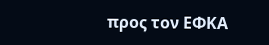προς τον ΕΦΚΑ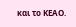και το ΚΕΑΟ.